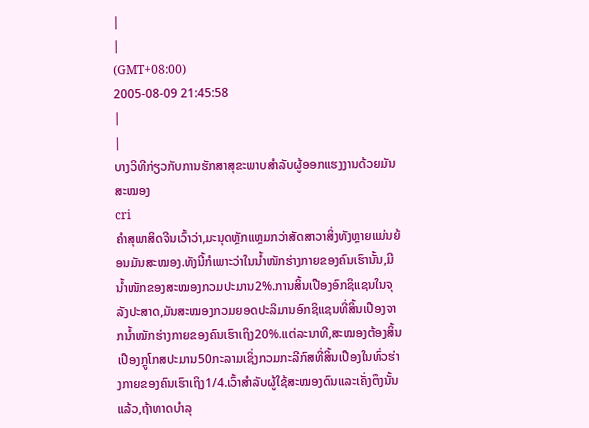|
|
(GMT+08:00)
2005-08-09 21:45:58
|
|
ບາງວິທີກ່ຽວກັບການຮັກສາສຸຂະພາບສຳລັບຜູ້ອອກແຮງງານດ້ວຍມັນສະໝອງ
cri
ຄຳສຸພາສິດຈີນເວົ້າວ່າ,ມະນຸດຫຼັກແຫຼມກວ່າສັດສາວາສິ່ງທັງຫຼາຍແມ່ນຍ້ອນມັນສະໝອງ.ທັງນີ້ກໍເພາະວ່າໃນນ້ຳໜັກຮ່າງກາຍຂອງຄົນເຮົານັ້ນ,ມີນ້ຳໜັກຂອງສະໝອງກວມປະມານ2%.ການສິ້ນເປືອງອົກຊິແຊນໃນຈຸລັງປະສາດ,ມັນສະໝອງກວມຍອດປະລິມານອົກຊິແຊນທີ່ສິ້ນເປືອງຈາກນ້ຳໝັກຮ່າງກາຍຂອງຄົນເຮົາເຖິງ20%.ແຕ່ລະນາທີ,ສະໝອງຕ້ອງສິ້ນເປືອງກຼູໂກສປະມານ50ກະລາມເຊິ່ງກວມກະລີກົສທີ່ສິ້ນເປືອງໃນທົ່ວຮ່າງກາຍຂອງຄົນເຮົາເຖິງ1/4.ເວົ້າສຳລັບຜູ້ໃຊ້ສະໝອງດົນແລະເຄັ່ງຕຶງນັ້ນແລ້ວ,ຖ້າທາດບຳລຸ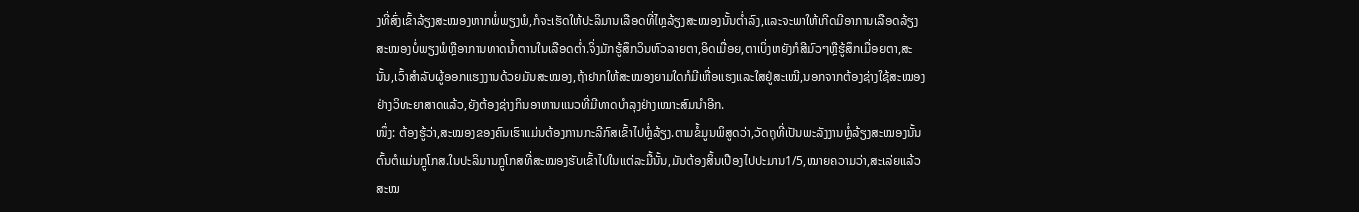ງທີ່ສົ່ງເຂົ້າລ້ຽງສະໝອງຫາກພໍ່ພຽງພໍ,ກໍຈະເຮັດໃຫ້ປະລິມານເລືອດທີ່ໄຫຼລ້ຽງສະໝອງນັ້ນຕ່ຳລົງ,ແລະຈະພາໃຫ້ເກີດມີອາການເລືອດລ້ຽງສະໝອງບໍ່ພຽງພໍຫຼືອາການທາດນ້ຳຕານໃນເລືອດຕ່ຳ.ຈິ່ງມັກຮູ້ສຶກວິນຫົວລາຍຕາ,ອິດເມື່ອຍ,ຕາເບິ່ງຫຍັງກໍສີມົວໆຫຼືຮູ້ສຶກເມື່ອຍຕາ,ສະນັ້ນ,ເວົ້າສຳລັບຜູ້ອອກແຮງງານດ້ວຍມັນສະໝອງ,ຖ້າຢາກໃຫ້ສະໝອງຍາມໃດກໍມີເຫື່ອແຮງແລະໃສຢູ່ສະເໝີ,ນອກຈາກຕ້ອງຊ່າງໃຊ້ສະໝອງຢ່າງວິທະຍາສາດແລ້ວ,ຍັງຕ້ອງຊ່າງກິນອາຫານແນວທີ່ມີທາດບຳລຸງຢ່າງເໝາະສົມນຳອີກ.
ໜຶ່ງ: ຕ້ອງຮູ້ວ່າ,ສະໝອງຂອງຄົນເຮົາແມ່ນຕ້ອງການກະລີກົສເຂົ້າໄປຫຼໍ່ລ້ຽງ.ຕາມຂໍ້ມູນພິສູດວ່າ,ວັດຖຸທີ່ເປັນພະລັງງານຫຼໍ່ລ້ຽງສະໝອງນັ້ນຕົ້ນຕໍແມ່ນກຼູໂກສ.ໃນປະລິມານກຼູໂກສທີ່ສະໝອງຮັບເຂົ້າໄປໃນແຕ່ລະມື້ນັ້ນ,ມັນຕ້ອງສິ້ນເປືອງໄປປະມານ1/5,ໝາຍຄວາມວ່າ,ສະເລ່ຍແລ້ວສະໝ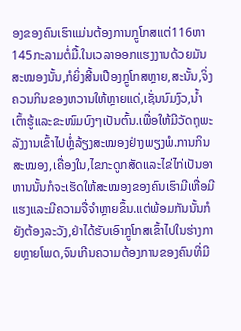ອງຂອງຄົນເຮົາແມ່ນຕ້ອງການກຼູໂກສແຕ່116ຫາ145ກະລາມຕໍ່ມື້.ໃນເວລາອອກແຮງງານດ້ວຍມັນສະໝອງນັ້ນ,ກໍຍິ່ງສີ້ນເປືອງກຼູໂກສຫຼາຍ,ສະນັ້ນ,ຈິ່ງຄວນກິນຂອງຫວານໃຫ້ຫຼາຍແດ່,ເຊັ່ນນົມງົວ,ນ້ຳເຕົ້າຮູ້ແລະຂະໜົມບົງໆເປັນຕົ້ນ.ເພື່ອໃຫ້ມີວັດຖຸພະລັງງານເຂົ້າໄປຫຼໍ່ລ້ຽງສະໝອງຢ່າງພຽງພໍ.ການກິນສະໝອງ,ເຄື່ອງໃນ,ໄຂກະດູກສັດແລະໄຂ່ໄກ່ເປັນອາຫານນັ້ນກໍຈະເຮັດໃຫ້ສະໝອງຂອງຄົນເຮົາມີເຫື່ອມີແຮງແລະມີຄວາມຈື່ຈຳຫຼາຍຂຶ້ນ.ແຕ່ພ້ອມກັນນັ້ນກໍຍັງຕ້ອງລະວັງ,ຢ່າໄດ້ຮັບເອົາກຼູໂກສເຂົ້າໄປໃນຮ່າງກາຍຫຼາຍໂພດ,ຈົນເກີນຄວາມຕ້ອງການຂອງຄົນທີ່ມີ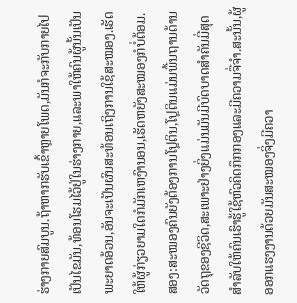ຮ່າງກາຍສົມບູນ.ຖ້າຫາກຮັບເຂົ້າຫຼາຍໂພດ,ມັນກໍຈະກັບກາຍໄປເປັນໄຂມັນ,ທ້ອນໂຮມໄວ້ຢູ່ໃນຮ່າງກາຍ,ແລະພາໃຫ້ຄົນຜູ້ນັ້ນເປັນພະຍາດອ້ວນ,ອັນຈະເປັນຜົນສະທ້ອນເຖິງການໃຊ້ສະໝອງ.ເຮັດໃຫ້ຜູ້ກ່ຽວຍາມໃດກໍມັກເຫງົານອນ,ເຮັດຫຍັງສະໝອງກໍບໍ່ຕ້ອມ.
ສອງ:ສະໝອງຄົນຍັງຕ້ອງການໂປຼຕິນ,ໂປຼຕິນແມ່ນພື້ນຖານດ້ານວັດຖຸຂອງຊີວິດ,ສະເພາະຢ່າງຍິ່ງແມ່ນມັນມີບົດບາດສຳຄັນມີ່ສຸດສຳລັບໃຫ້ຄົນເຮົາຮູ້ໃຊ້ຫົວຄິດກຶກກອງແລະມີຄວາມຈື່ຈຳ.ສະນັ້ນ,ຜູ້ອອກແຮງງານດ້ວຍມັນສະໝອງຈິ່ງມີຄວາ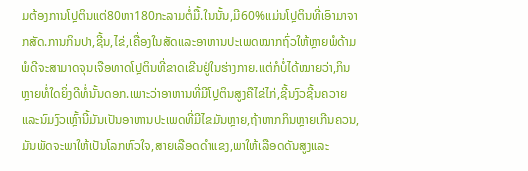ມຕ້ອງການໂປຼຕິນແຕ່80ຫາ180ກະລາມຕໍ່ມື້.ໃນນັ້ນ,ມີ60%ແມ່ນໂປຼຕິນທີ່ເອົາມາຈາກສັດ.ການກິນປາ,ຊີ້ນ,ໄຂ່,ເຄື່ອງໃນສັດແລະອາຫານປະເພດໝາກຖົ່ວໃຫ້ຫຼາຍພໍດ້າມພໍດີຈະສາມາດຈຸນເຈືອທາດໂປຼຕິນທີ່ຂາດເຂີນຢູ່ໃນຮ່າງກາຍ.ແຕ່ກໍບໍ່ໄດ້ໝາຍວ່າ,ກິນຫຼາຍທໍ່ໃດຍິ່ງດີທໍ່ນັ້ນດອກ.ເພາະວ່າອາຫານທີ່ມີໂປຼຕິນສູງຄືໄຂ່ໄກ່,ຊີ້ນງົວຊີ້ນຄວາຍແລະນົມງົວເຫຼົ້ານີ້ມັນເປັນອາຫານປະເພດທີ່ມີໄຂມັນຫຼາຍ,ຖ້າຫາກກິນຫຼາຍເກີນຄວນ,ມັນພັດຈະພາໃຫ້ເປັນໂລກຫົວໃຈ,ສາຍເລືອດດຳແຂງ,ພາໃຫ້ເລືອດດັນສູງແລະ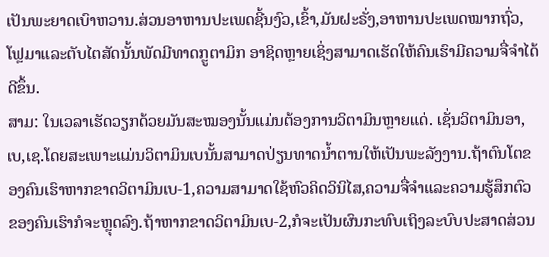ເປັນພະຍາດເບົາຫວານ.ສ່ວນອາຫານປະເພດຊີ້ນງົວ,ເຂົ້າ,ມັນຝະຣັ່ງ,ອາຫານປະເພດໝາກຖົ່ວ,ໂຟຼມາແລະຕັບໄຕສັດນັ້ນພັດມີທາດກຼູຕາມິກ ອາຊິດຫຼາຍເຊິ່ງສາມາດເຮັດໃຫ້ຄົນເຮົາມີຄວາມຈື່ຈຳໄດ້ດີຂຶ້ນ.
ສາມ: ໃນເວລາເຮັດວຽກດ້ວຍມັນສະໝອງນັ້ນແມ່ນຕ້ອງການວິຕາມິນຫຼາຍແດ່. ເຊັ່ນວິຕາມິນອາ,ເບ,ເຊ.ໂດຍສະເພາະແມ່ນວິຕາມິນເບນັ້ນສາມາດປ່ຽນທາດນ້ຳຕານໃຫ້ເປັນພະລັງງານ.ຖ້າຕົນໂຕຂອງຄົນເຮົາຫາກຂາດວິຕາມິນເບ-1,ຄວາມສາມາດໃຊ້ຫົວຄິດວິນິໄສ,ຄວາມຈື່ຈຳແລະຄວາມຮູ້ສຶກຕົວຂອງຄົນເຮົາກໍຈະຫຼຸດລົງ.ຖ້າຫາກຂາດວິຕາມິນເບ-2,ກໍຈະເປັນຜົນກະທົບເຖິງລະບົບປະສາດສ່ວນ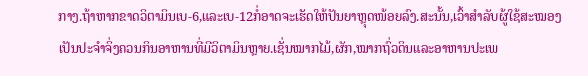ກາງ.ຖ້າຫາກຂາດວິຕາມິນເບ-6,ແລະເບ-12ກໍ່ອາດຈະເຮັດໃຫ້ປັນຍາຫຼຸດໜ້ອຍລົງ.ສະນັ້ນ,ເວົ້າສຳລັບຜູ້ໃຊ້ສະໝອງເປັນປະຈຳຈິ່ງຄວນກິນອາຫານທີ່ມີວິຕາມິນຫຼາຍ.ເຊັ່ນໝາກໄມ້,ຜັກ,ໝາກຖົ່ວດິນແລະອາຫານປະເພ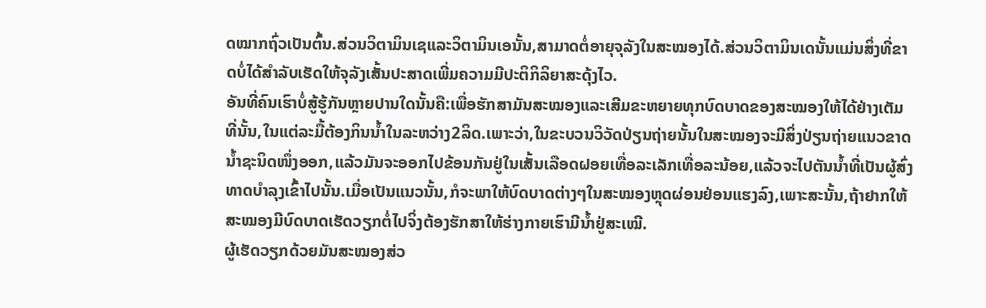ດໝາກຖົ່ວເປັນຕົ້ນ.ສ່ວນວິຕາມິນເຊແລະວິຕາມິນເອນັ້ນ,ສາມາດຕໍ່ອາຍຸຈຸລັງໃນສະໝອງໄດ້.ສ່ວນວິຕາມິນເດນັ້ນແມ່ນສິ່ງທີ່ຂາດບໍ່ໄດ້ສຳລັບເຮັດໃຫ້ຈຸລັງເສັ້ນປະສາດເພີ່ມຄວາມມີປະຕິກິລິຍາສະດຸ້ງໄວ.
ອັນທີ່ຄົນເຮົາບໍ່ສູ້ຮູ້ກັນຫຼາຍປານໃດນັ້ນຄື:ເພື່ອຮັກສາມັນສະໝອງແລະເສີມຂະຫຍາຍທຸກບົດບາດຂອງສະໝອງໃຫ້ໄດ້ຢ່າງເຕັມທີ່ນັ້ນ,ໃນແຕ່ລະມື້ຕ້ອງກິນນ້ຳໃນລະຫວ່າງ2ລິດ.ເພາະວ່າ,ໃນຂະບວນວິວັດປ່ຽນຖ່າຍນັ້ນໃນສະໝອງຈະມີສິ່ງປ່ຽນຖ່າຍແນວຂາດນ້ຳຊະນິດໜຶ່ງອອກ,ແລ້ວມັນຈະອອກໄປຂ້ອນກັນຢູ່ໃນເສັ້ນເລືອດຝອຍເທື່ອລະເລັກເທື່ອລະນ້ອຍ,ແລ້ວຈະໄປຕັນນ້ຳທີ່ເປັນຜູ້ສົ່ງທາດບຳລຸງເຂົ້າໄປນັ້ນ.ເມື່ອເປັນແນວນັ້ນ,ກໍຈະພາໃຫ້ບົດບາດຕ່າງໆໃນສະໝອງຫຼຸດຜ່ອນຢ່ອນແຮງລົງ,ເພາະສະນັ້ນ,ຖ້າຢາກໃຫ້ສະໝອງມີບົດບາດເຮັດວຽກຕໍ່ໄປຈິ່ງຕ້ອງຮັກສາໃຫ້ຮ່າງກາຍເຮົາມີນ້ຳຢູ່ສະເໝີ.
ຜູ້ເຮັດວຽກດ້ວຍມັນສະໝອງສ່ວ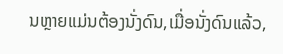ນຫຼາຍແມ່ນຕ້ອງນັ່ງດົນ,ເມື່ອນັ່ງດົນແລ້ວ,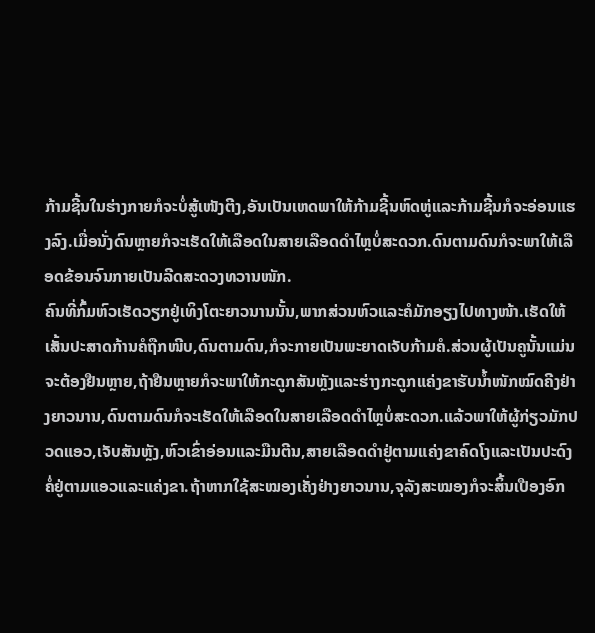ກ້າມຊີ້ນໃນຮ່າງກາຍກໍຈະບໍ່ສູ້ເໜັງຕີງ,ອັນເປັນເຫດພາໃຫ້ກ້າມຊີ້ນຫົດຫູ່ແລະກ້າມຊີ້ນກໍຈະອ່ອນແຮງລົງ.ເມື່ອນັ່ງດົນຫຼາຍກໍຈະເຮັດໃຫ້ເລືອດໃນສາຍເລືອດດຳໄຫຼບໍ່ສະດວກ.ດົນຕາມດົນກໍຈະພາໃຫ້ເລືອດຂ້ອນຈົນກາຍເປັນລີດສະດວງທວານໜັກ.
ຄົນທີ່ກົ້ມຫົວເຮັດວຽກຢູ່ເທິງໂຕະຍາວນານນັ້ນ,ພາກສ່ວນຫົວແລະຄໍມັກອຽງໄປທາງໜ້າ.ເຮັດໃຫ້ເສັ້ນປະສາດກ້ານຄໍຖືກໜີບ,ດົນຕາມດົນ,ກໍຈະກາຍເປັນພະຍາດເຈັບກ້າມຄໍ.ສ່ວນຜູ້ເປັນຄູນັ້ນແມ່ນຈະຕ້ອງຢືນຫຼາຍ,ຖ້າຢືນຫຼາຍກໍຈະພາໃຫ້ກະດູກສັນຫຼັງແລະຮ່າງກະດູກແຄ່ງຂາຮັບນ້ຳໜັກໝົດຄີງຢ່າງຍາວນານ,ດົນຕາມດົນກໍຈະເຮັດໃຫ້ເລືອດໃນສາຍເລືອດດຳໄຫຼບໍ່ສະດວກ.ແລ້ວພາໃຫ້ຜູ້ກ່ຽວມັກປວດແອວ,ເຈັບສັນຫຼັງ,ຫົວເຂົ່າອ່ອນແລະມືນຕີນ,ສາຍເລືອດດຳຢູ່ຕາມແຄ່ງຂາຄົດໂງແລະເປັນປະດົງຄໍ່ຢູ່ຕາມແອວແລະແຄ່ງຂາ.ຖ້າຫາກໃຊ້ສະໝອງເຄັ່ງຢ່າງຍາວນານ,ຈຸລັງສະໝອງກໍຈະສິ້ນເປືອງອົກ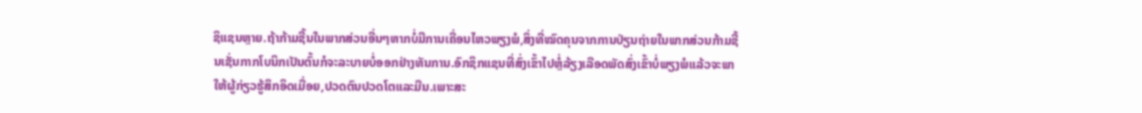ຊິແຊນຫຼາຍ.ຖ້າກ້າມຊີ້ນໃນພາກສ່ວນອື່ນໆຫາກບໍ່ມີການເຄື່ອນໄຫວພຽງພໍ,ສິ່ງທີ່ໝົດຄຸນຈາກການປ່ຽນຖ່າຍໃນພາກສ່ວນກ້າມຊີ້ນເຊັ່ນກາກໂບນິກເປັນຕົ້ນກໍຈະລະບາຍບໍ່ອອກຢ່າງທັນການ.ອົກຊິກແຊນທີ່ສົ່ງເຂົ້າໄປຫຼໍ່ລ້ຽງເລືອດພັດສົ່ງເຂົ້າບໍ່ພຽງພໍແລ້ວຈະພາໃຫ້ຜູ້ກ່ຽວຮູ້ສຶກອິດເມື່ອຍ,ປວດຕົນປວດໂຕແລະມືນ.ເພາະສະ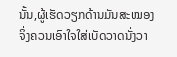ນັ້ນ,ຜູ້ເຮັດວຽກດ້ານມັນສະໝອງຈິ່ງຄວນເອົາໃຈໃສ່ເບັດວາດນັ່ງວາ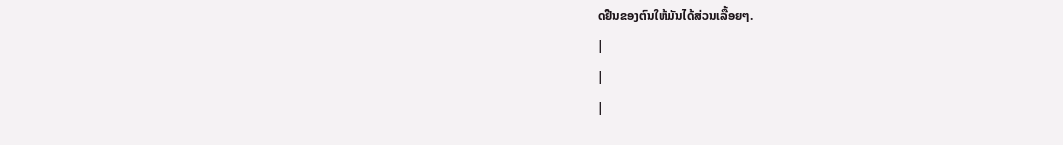ດຢືນຂອງຕົນໃຫ້ມັນໄດ້ສ່ວນເລື້ອຍໆ.
|
|
|